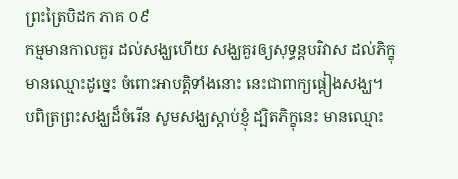ព្រះត្រៃបិដក ភាគ ០៩
កម្មមានកាលគួរ ដល់សង្ឃហើយ សង្ឃគួរឲ្យសុទ្ធន្តបរិវាស ដល់ភិក្ខុមានឈ្មោះដូច្នេះ ចំពោះអាបត្តិទាំងនោះ នេះជាពាក្យផ្តៀងសង្ឃ។ បពិត្រព្រះសង្ឃដ៏ចំរើន សូមសង្ឃស្តាប់ខ្ញុំ ដ្បិតភិក្ខុនេះ មានឈ្មោះ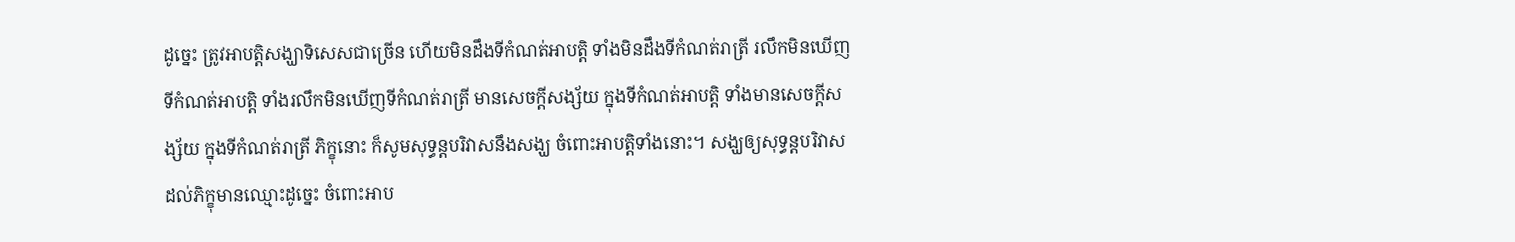ដូច្នេះ ត្រូវអាបត្តិសង្ឃាទិសេសជាច្រើន ហើយមិនដឹងទីកំណត់អាបត្តិ ទាំងមិនដឹងទីកំណត់រាត្រី រលឹកមិនឃើញទីកំណត់អាបត្តិ ទាំងរលឹកមិនឃើញទីកំណត់រាត្រី មានសេចក្តីសង្ស័យ ក្នុងទីកំណត់អាបត្តិ ទាំងមានសេចក្តីសង្ស័យ ក្នុងទីកំណត់រាត្រី ភិក្ខុនោះ ក៏សូមសុទ្ធន្តបរិវាសនឹងសង្ឃ ចំពោះអាបត្តិទាំងនោះ។ សង្ឃឲ្យសុទ្ធន្តបរិវាស ដល់ភិក្ខុមានឈ្មោះដូច្នេះ ចំពោះអាប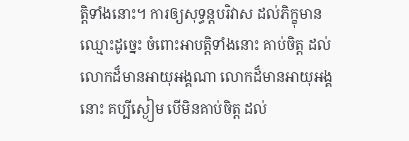ត្តិទាំងនោះ។ ការឲ្យសុទ្ធន្តបរិវាស ដល់ភិក្ខុមានឈ្មោះដូច្នេះ ចំពោះអាបត្តិទាំងនោះ គាប់ចិត្ត ដល់លោកដ៏មានអាយុអង្គណា លោកដ៏មានអាយុអង្គនោះ គប្បីស្ងៀម បើមិនគាប់ចិត្ត ដល់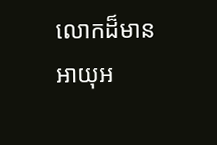លោកដ៏មានអាយុអ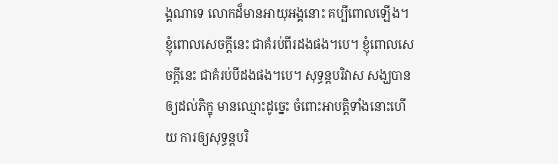ង្គណាទេ លោកដ៏មានអាយុអង្គនោះ គប្បីពោលឡើង។ ខ្ញុំពោលសេចក្តីនេះ ជាគំរប់ពីរដងផង។បេ។ ខ្ញុំពោលសេចក្តីនេះ ជាគំរប់បីដងផង។បេ។ សុទ្ធន្តបរិវាស សង្ឃបានឲ្យដល់ភិក្ខុ មានឈ្មោះដូច្នេះ ចំពោះអាបត្តិទាំងនោះហើយ ការឲ្យសុទ្ធន្តបរិ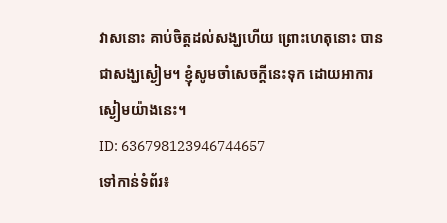វាសនោះ គាប់ចិត្តដល់សង្ឃហើយ ព្រោះហេតុនោះ បានជាសង្ឃស្ងៀម។ ខ្ញុំសូមចាំសេចក្តីនេះទុក ដោយអាការស្ងៀមយ៉ាងនេះ។
ID: 636798123946744657
ទៅកាន់ទំព័រ៖